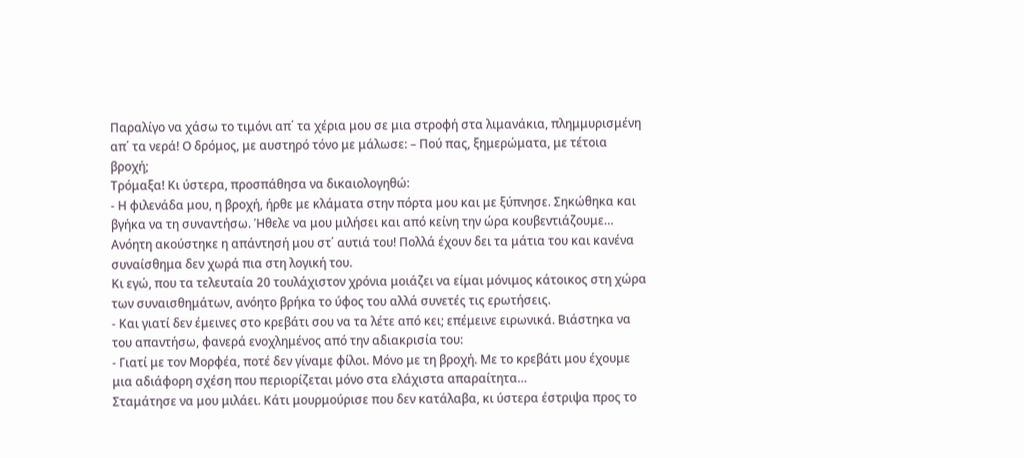Παραλίγο να χάσω το τιμόνι απ΄ τα χέρια μου σε μια στροφή στα λιμανάκια, πλημμυρισμένη απ΄ τα νερά! Ο δρόμος, με αυστηρό τόνο με μάλωσε: – Πού πας, ξημερώματα, με τέτοια βροχή;
Τρόμαξα! Κι ύστερα, προσπάθησα να δικαιολογηθώ:
- Η φιλενάδα μου, η βροχή, ήρθε με κλάματα στην πόρτα μου και με ξύπνησε. Σηκώθηκα και βγήκα να τη συναντήσω. Ήθελε να μου μιλήσει και από κείνη την ώρα κουβεντιάζουμε…
Ανόητη ακούστηκε η απάντησή μου στ΄ αυτιά του! Πολλά έχουν δει τα μάτια του και κανένα συναίσθημα δεν χωρά πια στη λογική του.
Κι εγώ, που τα τελευταία 20 τουλάχιστον χρόνια μοιάζει να είμαι μόνιμος κάτοικος στη χώρα των συναισθημάτων, ανόητο βρήκα το ύφος του αλλά συνετές τις ερωτήσεις.
- Και γιατί δεν έμεινες στο κρεβάτι σου να τα λέτε από κει; επέμεινε ειρωνικά. Βιάστηκα να του απαντήσω, φανερά ενοχλημένος από την αδιακρισία του:
- Γιατί με τον Μορφέα, ποτέ δεν γίναμε φίλοι. Μόνο με τη βροχή. Με το κρεβάτι μου έχουμε μια αδιάφορη σχέση που περιορίζεται μόνο στα ελάχιστα απαραίτητα…
Σταμάτησε να μου μιλάει. Κάτι μουρμούρισε που δεν κατάλαβα, κι ύστερα έστριψα προς το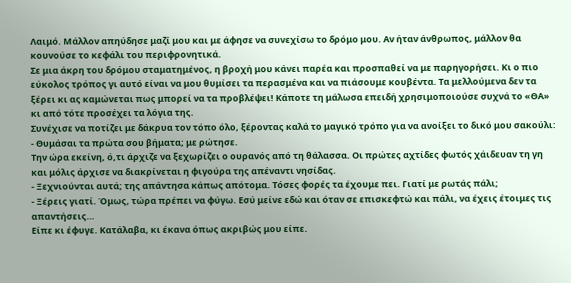Λαιμό. Μάλλον απηύδησε μαζί μου και με άφησε να συνεχίσω το δρόμο μου. Αν ήταν άνθρωπος, μάλλον θα κουνούσε το κεφάλι του περιφρονητικά.
Σε μια άκρη του δρόμου σταματημένος, η βροχή μου κάνει παρέα και προσπαθεί να με παρηγορήσει. Κι ο πιο εύκολος τρόπος γι αυτό είναι να μου θυμίσει τα περασμένα και να πιάσουμε κουβέντα. Τα μελλούμενα δεν τα ξέρει κι ας καμώνεται πως μπορεί να τα προβλέψει! Κάποτε τη μάλωσα επειδή χρησιμοποιούσε συχνά το «ΘΑ» κι από τότε προσέχει τα λόγια της.
Συνέχισε να ποτίζει με δάκρυα τον τόπο όλο, ξέροντας καλά το μαγικό τρόπο για να ανοίξει το δικό μου σακούλι:
- Θυμάσαι τα πρώτα σου βήματα; με ρώτησε.
Την ώρα εκείνη, ό,τι άρχιζε να ξεχωρίζει ο ουρανός από τη θάλασσα. Οι πρώτες αχτίδες φωτός χάιδευαν τη γη και μόλις άρχισε να διακρίνεται η φιγούρα της απέναντι νησίδας.
- Ξεχνιούνται αυτά; της απάντησα κάπως απότομα. Τόσες φορές τα έχουμε πει. Γιατί με ρωτάς πάλι;
- Ξέρεις γιατί. Όμως, τώρα πρέπει να φύγω. Εσύ μείνε εδώ και όταν σε επισκεφτώ και πάλι, να έχεις έτοιμες τις απαντήσεις…
Είπε κι έφυγε. Κατάλαβα, κι έκανα όπως ακριβώς μου είπε.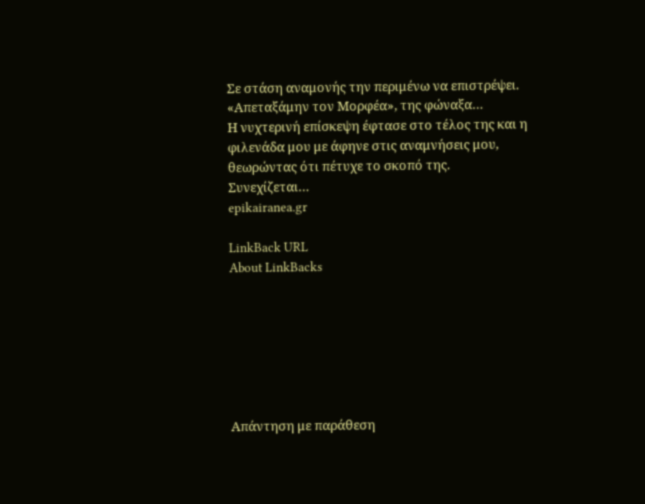Σε στάση αναμονής την περιμένω να επιστρέψει. «Απεταξάμην τον Μορφέα», της φώναξα…
Η νυχτερινή επίσκεψη έφτασε στο τέλος της και η φιλενάδα μου με άφηνε στις αναμνήσεις μου, θεωρώντας ότι πέτυχε το σκοπό της.
Συνεχίζεται…
epikairanea.gr

LinkBack URL
About LinkBacks







Απάντηση με παράθεση